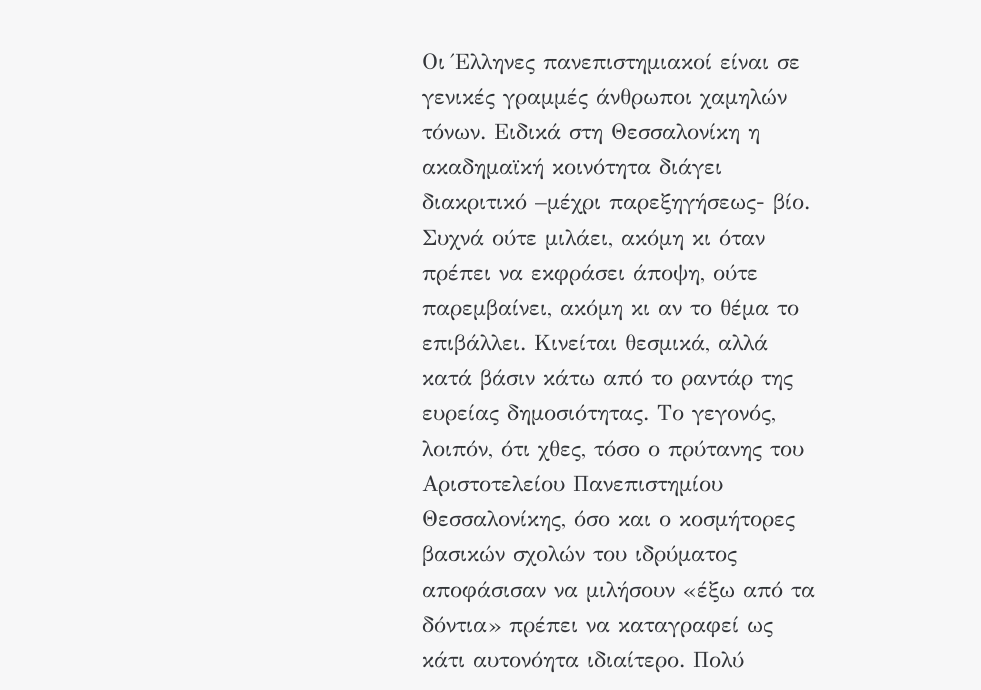Οι Έλληνες πανεπιστημιακοί είναι σε γενικές γραμμές άνθρωποι χαμηλών τόνων. Ειδικά στη Θεσσαλονίκη η ακαδημαϊκή κοινότητα διάγει διακριτικό –μέχρι παρεξηγήσεως- βίο.
Συχνά ούτε μιλάει, ακόμη κι όταν πρέπει να εκφράσει άποψη, ούτε παρεμβαίνει, ακόμη κι αν το θέμα το επιβάλλει. Κινείται θεσμικά, αλλά κατά βάσιν κάτω από το ραντάρ της ευρείας δημοσιότητας. Το γεγονός, λοιπόν, ότι χθες, τόσο ο πρύτανης του Αριστοτελείου Πανεπιστημίου Θεσσαλονίκης, όσο και ο κοσμήτορες βασικών σχολών του ιδρύματος αποφάσισαν να μιλήσουν «έξω από τα δόντια» πρέπει να καταγραφεί ως κάτι αυτονόητα ιδιαίτερο. Πολύ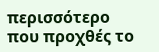περισσότερο που προχθές το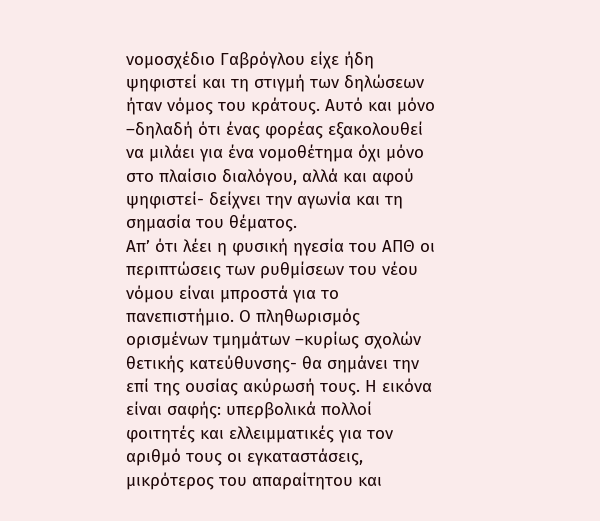νομοσχέδιο Γαβρόγλου είχε ήδη ψηφιστεί και τη στιγμή των δηλώσεων ήταν νόμος του κράτους. Αυτό και μόνο –δηλαδή ότι ένας φορέας εξακολουθεί να μιλάει για ένα νομοθέτημα όχι μόνο στο πλαίσιο διαλόγου, αλλά και αφού ψηφιστεί- δείχνει την αγωνία και τη σημασία του θέματος.
Απ’ ότι λέει η φυσική ηγεσία του ΑΠΘ οι περιπτώσεις των ρυθμίσεων του νέου νόμου είναι μπροστά για το πανεπιστήμιο. Ο πληθωρισμός ορισμένων τμημάτων –κυρίως σχολών θετικής κατεύθυνσης- θα σημάνει την επί της ουσίας ακύρωσή τους. Η εικόνα είναι σαφής: υπερβολικά πολλοί φοιτητές και ελλειμματικές για τον αριθμό τους οι εγκαταστάσεις, μικρότερος του απαραίτητου και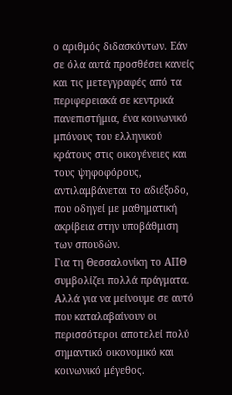ο αριθμός διδασκόντων. Εάν σε όλα αυτά προσθέσει κανείς και τις μετεγγραφές από τα περιφερειακά σε κεντρικά πανεπιστήμια, ένα κοινωνικό μπόνους του ελληνικού κράτους στις οικογένειες και τους ψηφοφόρους, αντιλαμβάνεται το αδιέξοδο, που οδηγεί με μαθηματική ακρίβεια στην υποβάθμιση των σπουδών.
Για τη Θεσσαλονίκη το ΑΠΘ συμβολίζει πολλά πράγματα. Αλλά για να μείνουμε σε αυτό που καταλαβαίνουν οι περισσότεροι αποτελεί πολύ σημαντικό οικονομικό και κοινωνικό μέγεθος.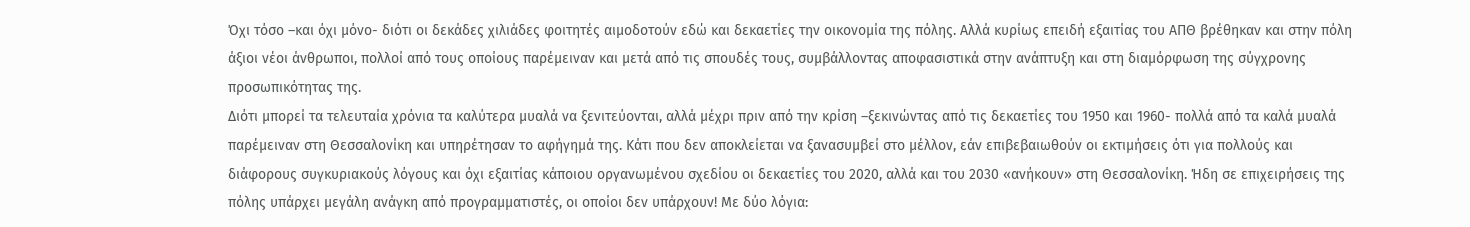Όχι τόσο –και όχι μόνο- διότι οι δεκάδες χιλιάδες φοιτητές αιμοδοτούν εδώ και δεκαετίες την οικονομία της πόλης. Αλλά κυρίως επειδή εξαιτίας του ΑΠΘ βρέθηκαν και στην πόλη άξιοι νέοι άνθρωποι, πολλοί από τους οποίους παρέμειναν και μετά από τις σπουδές τους, συμβάλλοντας αποφασιστικά στην ανάπτυξη και στη διαμόρφωση της σύγχρονης προσωπικότητας της.
Διότι μπορεί τα τελευταία χρόνια τα καλύτερα μυαλά να ξενιτεύονται, αλλά μέχρι πριν από την κρίση –ξεκινώντας από τις δεκαετίες του 1950 και 1960- πολλά από τα καλά μυαλά παρέμειναν στη Θεσσαλονίκη και υπηρέτησαν το αφήγημά της. Κάτι που δεν αποκλείεται να ξανασυμβεί στο μέλλον, εάν επιβεβαιωθούν οι εκτιμήσεις ότι για πολλούς και διάφορους συγκυριακούς λόγους και όχι εξαιτίας κάποιου οργανωμένου σχεδίου οι δεκαετίες του 2020, αλλά και του 2030 «ανήκουν» στη Θεσσαλονίκη. Ήδη σε επιχειρήσεις της πόλης υπάρχει μεγάλη ανάγκη από προγραμματιστές, οι οποίοι δεν υπάρχουν! Με δύο λόγια: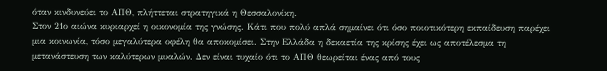όταν κινδυνεύει το ΑΠΘ, πλήττεται στρατηγικά η Θεσσαλονίκη.
Στον 21ο αιώνα κυριαρχεί η οικονομία της γνώσης. Κάτι που πολύ απλά σημαίνει ότι όσο ποιοτικότερη εκπαίδευση παρέχει μια κοινωνία, τόσο μεγαλύτερα οφέλη θα αποκομίσει. Στην Ελλάδα η δεκαετία της κρίσης έχει ως αποτέλεσμα τη μετανάστευση των καλύτερων μυαλών. Δεν είναι τυχαίο ότι το ΑΠΘ θεωρείται ένας από τους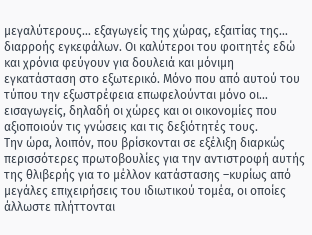μεγαλύτερους… εξαγωγείς της χώρας, εξαιτίας της… διαρροής εγκεφάλων. Οι καλύτεροι του φοιτητές εδώ και χρόνια φεύγουν για δουλειά και μόνιμη εγκατάσταση στο εξωτερικό. Μόνο που από αυτού του τύπου την εξωστρέφεια επωφελούνται μόνο οι… εισαγωγείς, δηλαδή οι χώρες και οι οικονομίες που αξιοποιούν τις γνώσεις και τις δεξιότητές τους.
Την ώρα, λοιπόν, που βρίσκονται σε εξέλιξη διαρκώς περισσότερες πρωτοβουλίες για την αντιστροφή αυτής της θλιβερής για το μέλλον κατάστασης –κυρίως από μεγάλες επιχειρήσεις του ιδιωτικού τομέα, οι οποίες άλλωστε πλήττονται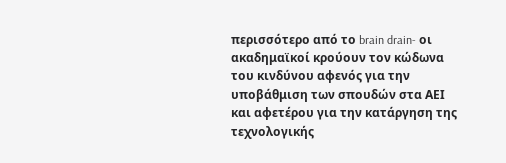περισσότερο από το brain drain- οι ακαδημαϊκοί κρούουν τον κώδωνα του κινδύνου αφενός για την υποβάθμιση των σπουδών στα ΑΕΙ και αφετέρου για την κατάργηση της τεχνολογικής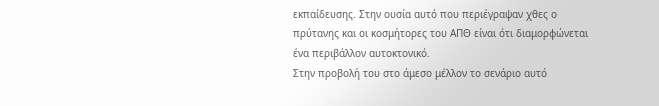εκπαίδευσης. Στην ουσία αυτό που περιέγραψαν χθες ο πρύτανης και οι κοσμήτορες του ΑΠΘ είναι ότι διαμορφώνεται ένα περιβάλλον αυτοκτονικό.
Στην προβολή του στο άμεσο μέλλον το σενάριο αυτό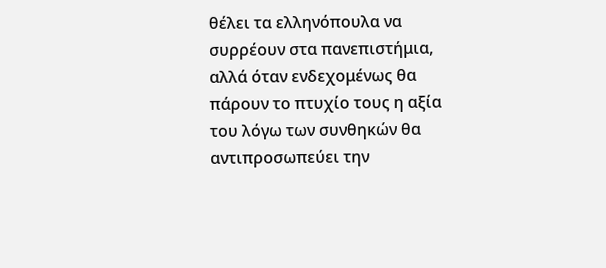θέλει τα ελληνόπουλα να συρρέουν στα πανεπιστήμια, αλλά όταν ενδεχομένως θα πάρουν το πτυχίο τους η αξία του λόγω των συνθηκών θα αντιπροσωπεύει την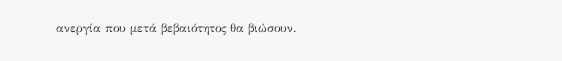ανεργία που μετά βεβαιότητος θα βιώσουν.